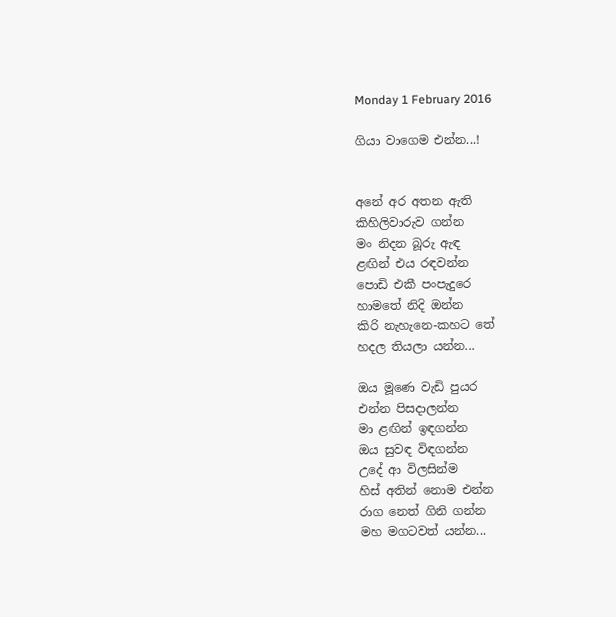Monday 1 February 2016

ගියා වාගෙම එන්න...!


අනේ අර අතන ඇති
කිහිලිවාරුව ගන්න
මං නිදන බූරු ඇඳ
ළඟින් එය රඳවන්න
පොඩි එකී පංපැදුරෙ
හාමතේ නිදි ඔන්න
කිරි නැහැනෙ-කහට තේ
හදල තියලා යන්න...

ඔය මූණෙ වැඩි පුයර
එන්න පිසදාලන්න
මා ළඟින් ඉඳගන්න
ඔය සුවඳ විඳගන්න
උදේ ආ විලසින්ම
හිස් අතින් නොම එන්න
රාග නෙත් ගිනි ගන්න
මහ මගටවත් යන්න...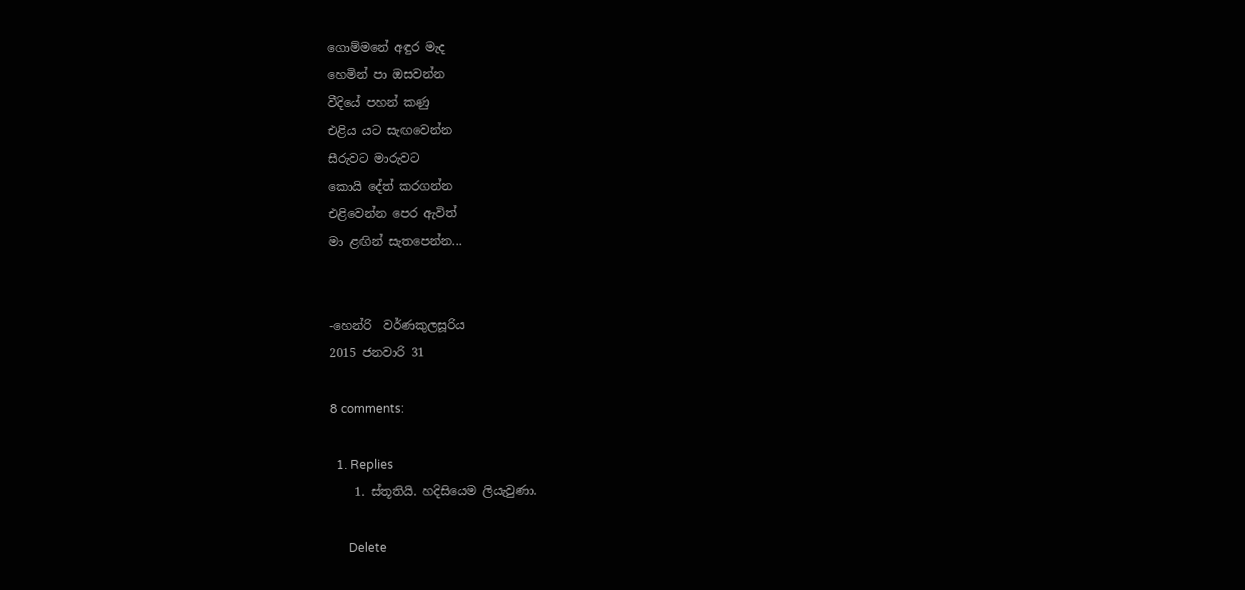ගොම්මනේ අඳුර මැද
හෙමින් පා ඔසවන්න
වීදියේ පහන් කණු
එළිය යට සැඟවෙන්න
සීරුවට මාරුවට
කොයි දේත් කරගන්න
එළිවෙන්න පෙර ඇවිත්
මා ළඟින් සැතපෙන්න...


-හෙන්රි  වර්ණකුලසූරිය
2015 ජනවාරි 31

8 comments:

  1. Replies
    1. ස්තූතියි. හදිසියෙම ලියැවුණා.

      Delete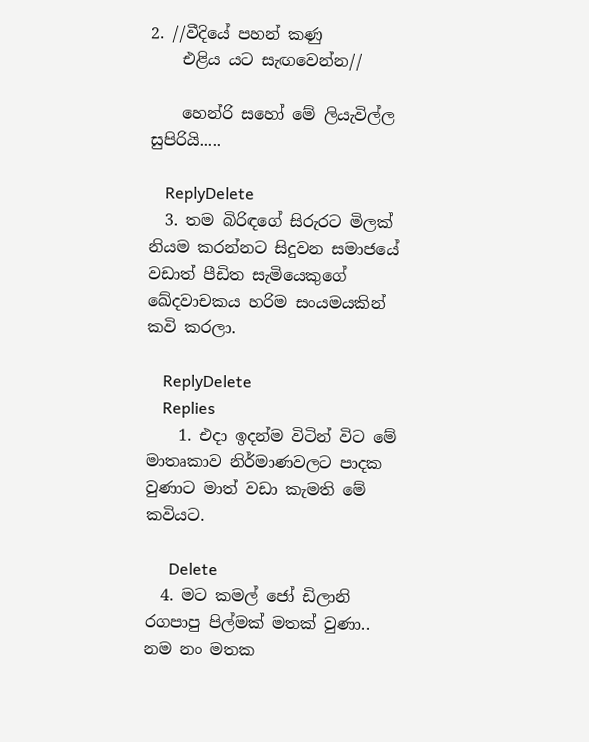2. //වීදියේ පහන් කණු
    එළිය යට සැඟවෙන්න//

    හෙන්රි සහෝ මේ ලියැවිල්ල සුපිරියි.....

    ReplyDelete
  3. තම බිරිඳගේ සිරුරට මිලක් නියම කරන්නට සිදුවන සමාජයේ වඩාත් පීඩිත සැමියෙකුගේ ඛේදවාචකය හරිම සංයමයකින් කවි කරලා.

    ReplyDelete
    Replies
    1. එදා ඉදන්ම විටින් විට මේ මාතෘකාව නිර්මාණවලට පාදක වුණාට මාත් වඩා කැමති මේ කවියට.

      Delete
  4. මට කමල් ජෝ ඩිලානි රගපාපු පිල්මක් මතක් වුණා.. නම නං මතක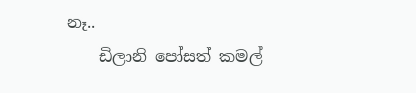නෑ..
    ඩිලානි පෝසත් කමල්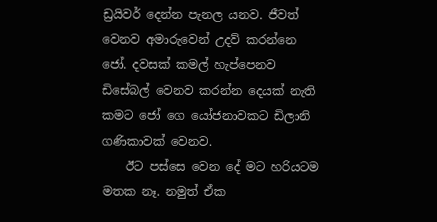ඩ්‍රයිවර් දෙන්න පැනල යනව. ජීවත් වෙනව අමාරුවෙන් උදව් කරන්නෙ ජෝ. දවසක් කමල් හැප්පෙනව ඩිසේබල් වෙනව කරන්න දෙයක් නැති කමට ජෝ ගෙ යෝජනාවකට ඩිලානි ගණිකාවක් වෙනව.
    ඊට පස්සෙ වෙන දේ මට හරියටම මතක නෑ. නමුත් ඒක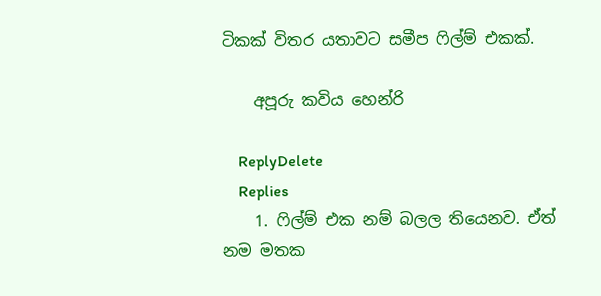ටිකක් විතර යතාවට සමීප ෆිල්ම් එකක්.

    අපූරු කවිය හෙන්රි

    ReplyDelete
    Replies
    1. ෆිල්ම් එක නම් බලල තියෙනව. ඒත් නම මතක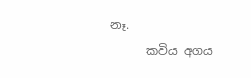නෑ.
      කවිය අගය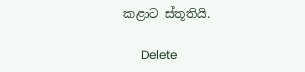කළාට ස්තූතියි.

      Delete